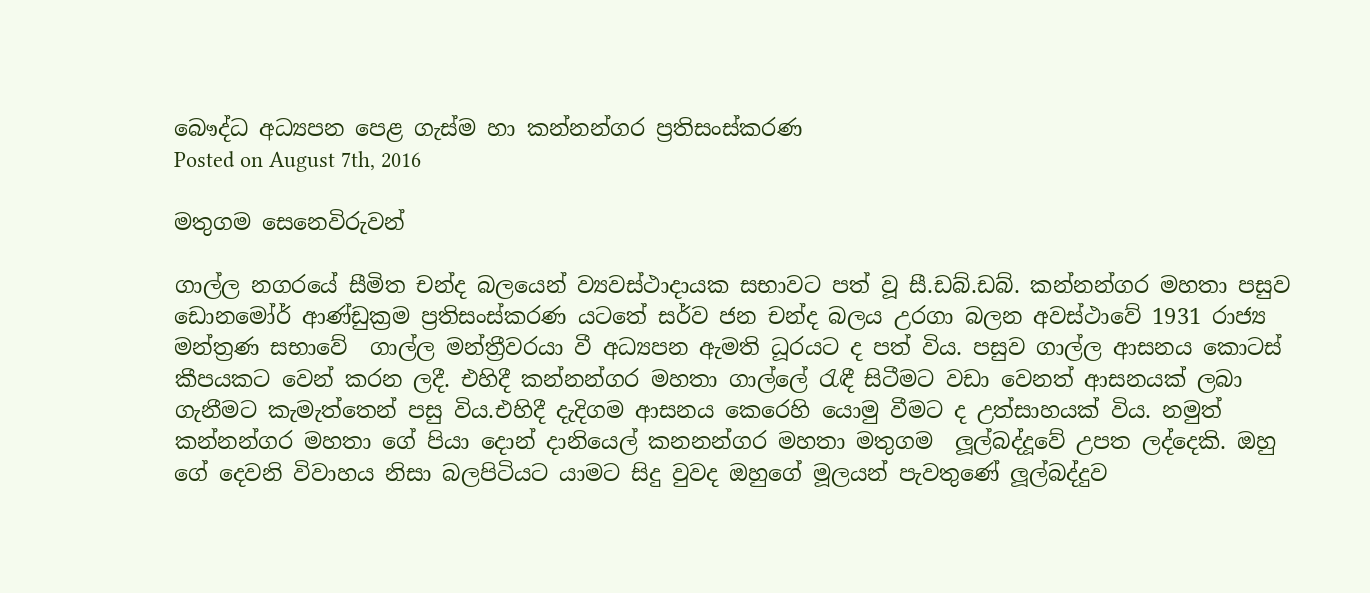බෞද්ධ අධ්‍යපන පෙළ ගැස්ම හා කන්නන්ගර ප්‍රතිසංස්කරණ
Posted on August 7th, 2016

මතුගම සෙනෙවිරුවන්

ගාල්ල නගරයේ සීමිත චන්ද බලයෙන් ව්‍යවස්ථාදායක සභාවට පත් වූ සී.ඩබ්.ඩබ්. කන්නන්ගර මහතා පසුව ඩොනමෝර් ආණ්ඩුක්‍රම ප්‍රතිසංස්කරණ යටතේ සර්ව ජන චන්ද බලය උරගා බලන අවස්ථාවේ 1931 රාජ්‍ය මන්ත්‍රණ සභාවේ  ගාල්ල මන්ත්‍රීවරයා වී අධ්‍යපන ඇමති ධූරයට ද පත් විය. පසුව ගාල්ල ආසනය කොටස් කීපයකට වෙන් කරන ලදී. එහිදී කන්නන්ගර මහතා ගාල්ලේ රැඳී සිටීමට වඩා වෙනත් ආසනයක් ලබා ගැනීමට කැමැත්තෙන් පසු විය.එහිදී දැදිගම ආසනය කෙරෙහි යොමු වීමට ද උත්සාහයක් විය. නමුත් කන්නන්ගර මහතා ගේ පියා දොන් දානියෙල් කනනන්ගර මහතා මතුගම  ලූල්බද්දූවේ උපත ලද්දෙකි. ඔහු ගේ දෙවනි විවාහය නිසා බලපිටියට යාමට සිදු වුවද ඔහුගේ මූලයන් පැවතුණේ ලූල්බද්දුව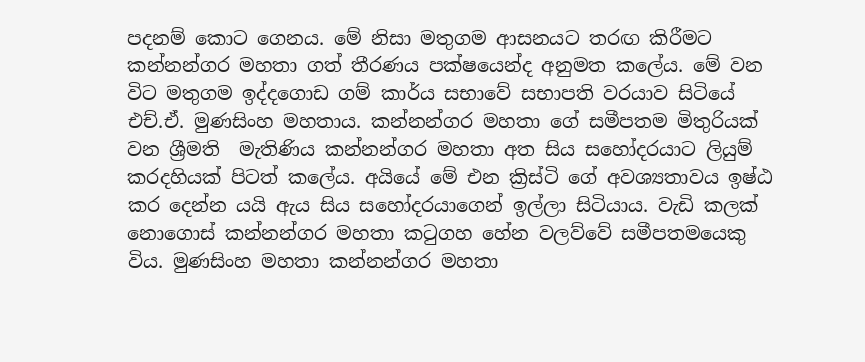පදනම් කොට ගෙනය. මේ නිසා මතුගම ආසනයට තරඟ කිරීමට කන්නන්ගර මහතා ගත් තීරණය පක්ෂයෙන්ද අනුමත කලේය. මේ වන විට මතුගම ඉද්දගොඩ ගම් කාර්ය සභාවේ සභාපති වරයාව සිටියේ එච්.ඒ. මුණසිංහ මහතාය. කන්නන්ගර මහතා ගේ සමීපතම මිතුරියක් වන ශ්‍රීමති  මැතිණිය කන්නන්ගර මහතා අත සිය සහෝදරයාට ලියුම් කරදහියක් පිටත් කලේය. අයියේ මේ එන ක්‍රිස්ටි ගේ අවශ්‍යතාවය ඉෂ්ඨ කර දෙන්න යයි ඇය සිය සහෝදරයාගෙන් ඉල්ලා සිටියාය. වැඩි කලක් නොගොස් කන්නන්ගර මහතා කටුගහ හේන වලව්වේ සමීපතමයෙකු විය. මුණසිංහ මහතා කන්නන්ගර මහතා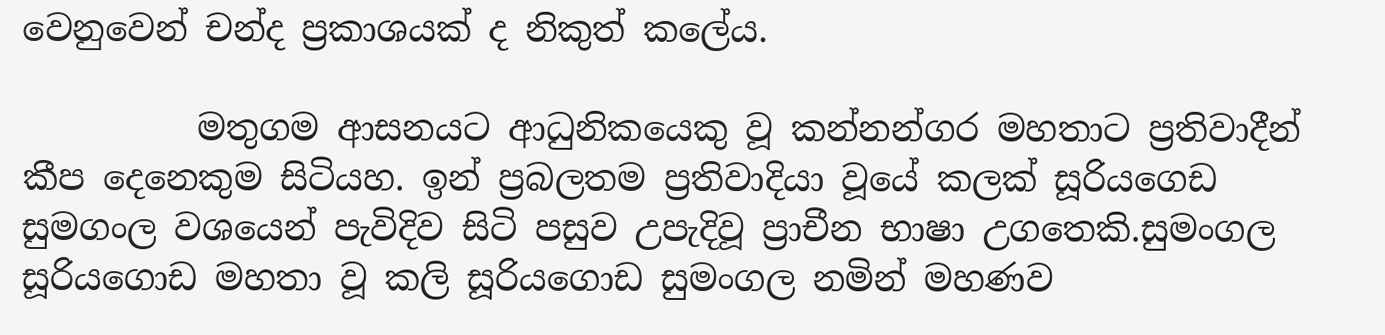වෙනුවෙන් චන්ද ප්‍රකාශයක් ද නිකුත් කලේය.

          මතුගම ආසනයට ආධුනිකයෙකු වූ කන්නන්ගර මහතාට ප්‍රතිවාදීන් කීප දෙනෙකුම සිටියහ. ඉන් ප්‍රබලතම ප්‍රතිවාදියා වූයේ කලක් සූරියගෙඩ සුමගංල වශයෙන් පැවිදිව සිටි පසුව උපැදිවූ ප්‍රාචීන භාෂා උගතෙකි.සුමංගල සූරියගොඩ මහතා වූ කලි සූරියගොඩ සුමංගල නමින් මහණව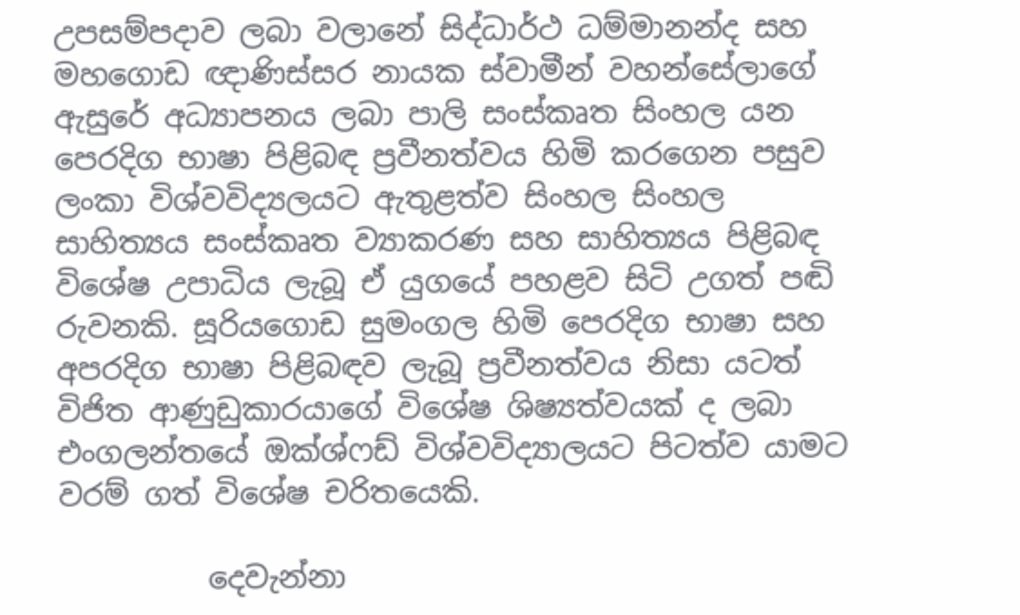උපසම්පදාව ලබා වලානේ සිද්ධාර්ථ ධම්මානන්ද සහ මහගොඩ ඥාණිස්සර නායක ස්වාමීන් වහන්සේලාගේ ඇසුරේ අධ්‍යාපනය ලබා පාලි සංස්කෘත සිංහල යන පෙරදිග භාෂා පිළිබඳ ප්‍රවීනත්වය හිමි කරගෙන පසුව ලංකා විශ්වවිද්‍යලයට ඇතුළත්ව සිංහල සිංහල සාහිත්‍යය සංස්කෘත ව්‍යාකරණ සහ සාහිත්‍යය පිළිබඳ විශේෂ උපාධිය ලැබූ ඒ යුගයේ පහළව සිටි උගත් පඬි රුවනකි. සූරියගොඩ සුමංගල හිමි පෙරදිග භාෂා සහ අපරදිග භාෂා පිළිබඳව ලැබූ ප්‍රවීනත්වය නිසා යටත් විජිත ආණුඩුකාරයාගේ විශේෂ ශිෂ්‍යත්වයක් ද ලබා එංගලන්තයේ ඔක්ශ්ෆඩ් විශ්වවිද්‍යාලයට පිටත්ව යාමට වරම් ගත් විශේෂ චරිතයෙකි.

          දෙවැන්නා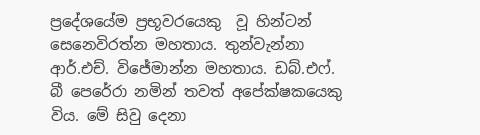ප්‍රදේශයේම ප්‍රභූවරයෙකු  වූ හින්ටන් සෙනෙවිරත්න මහතාය. තුන්වැන්නා ආර්.එච්. විජේමාන්න මහතාය. ඩබ්.එෆ්. බී පෙරේරා නමින් තවත් අපේක්ෂකයෙකු විය. මේ සිවු දෙනා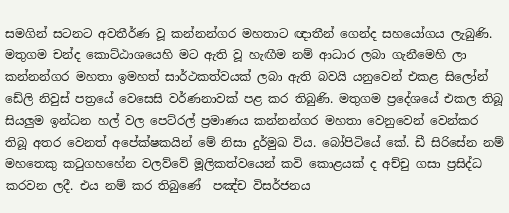සමගින් සටනට අවතීර්ණ වූ කන්නන්ගර මහතාට ඥාතීන් ගෙන්ද සහයෝගය ලැබුණි. මතුගම චන්ද කොට්ඨාශයෙහි මට ඇති වූ හැඟීම නම් ආධාර ලබා ගැනීමෙහි ලා කන්නන්ගර මහතා ඉමහත් සාර්ථකත්වයක් ලබා ඇති බවයි යනුවෙන් එකළ සිලෝන් ඩේලි නිවුස් පත්‍රයේ වෙසෙසි වර්ණනාවක් පළ කර තිබුණි. මතුගම ප්‍රදේශයේ එකල තිබූ සියලුම ඉන්ධන හල් වල පෙට්රල් ප්‍රමාණය කන්නන්ගර මහතා වෙනුවෙන් වෙන්කර තිබූ අතර වෙනත් අපේක්ෂකයින් මේ නිසා දුර්මුඛ විය. බෝපිටියේ කේ. ඩී සිරිසේන නම් මහතෙකු කටුගහහේන වලව්වේ මූලිකත්වයෙන් කවි කොළයක් ද අච්චු ගසා ප්‍රසිද්ධ කරවන ලදී. එය නම් කර තිබුණේ  පඤ්ච විසර්ජනය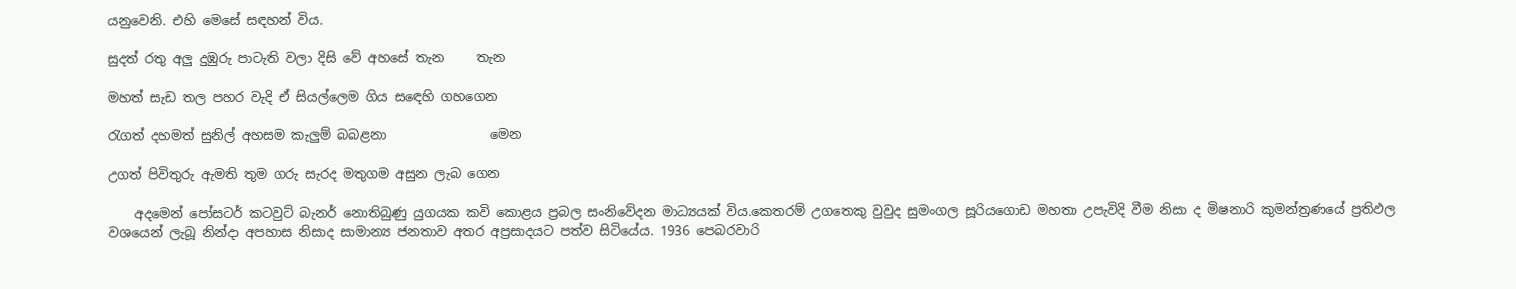යනුවෙනි. එහි මෙසේ සඳහන් විය.

සුදත් රතු අලු දුඹුරු පාටැති වලා දිසි වේ අහසේ තැන     තැන

මහත් සැඩ තල පහර වැදි ඒ සියල්ලෙම ගිය සඳෙහි ගහගෙන

රැගත් දහමත් සුනිල් අහසම කැලුම් බබළනා                මෙන

උගත් පිවිතුරු ඇමති තුම ගරු සැරද මතුගම අසුන ලැබ ගෙන

    අදමෙන් පෝසටර් කටවුට් බැනර් නොතිබුණු යුගයක කවි කොළය ප්‍රබල සංනිවේදන මාධ්‍යයක් විය.කෙතරම් උගතෙකු වුවුද සුමංගල සූරියගොඩ මහතා උපැවිදි වීම නිසා ද මිෂනාරි කුමන්ත්‍රණයේ ප්‍රතිඵල වශයෙන් ලැබූ නින්දා අපහාස නිසාද සාමාන්‍ය ජනතාව අතර අප්‍රසාදයට පත්ව සිටියේය. 1936 පෙබරවාරි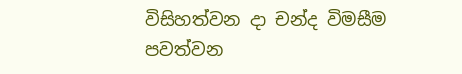විසිහත්වන දා චන්ද විමසීම පවත්වන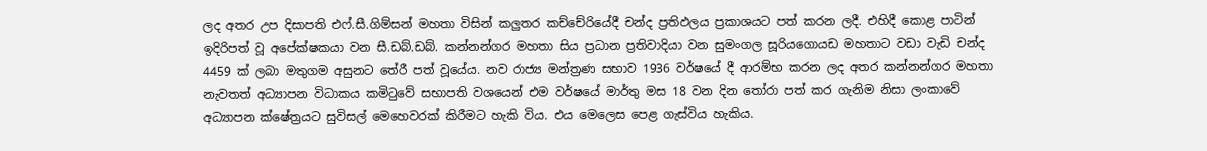ලද අතර උප දිසාපති එෆ්.සී.ගිම්සන් මහතා විසින් කලුතර කච්චේරියේදී චන්ද ප්‍රතිඵලය ප්‍රකාශයට පත් කරන ලදී. එහිදී කොළ පාටින් ඉදිරිපත් වූ අපේක්ෂකයා වන සී.ඩබ්.ඩබ්. කන්නන්ගර මහතා සිය ප්‍රධාන ප්‍රතිවාදියා වන සුමංගල සූරියගොයඩ මහතාට වඩා වැඩි චන්ද 4459 ක් ලබා මතුගම අසුනට තේරී පත් වූයේය. නව රාජ්‍ය මන්ත්‍රණ සභාව 1936 වර්ෂයේ දී ආරම්භ කරන ලද අතර කන්නන්ගර මහතා නැවතත් අධ්‍යාපන විධාකය කමිටුවේ සභාපති වශයෙන් එම වර්ෂයේ මාර්තු මස 18 වන දින තෝරා පත් කර ගැනිම නිසා ලංකාවේ අධ්‍යාපන ක්ෂේත්‍රයට සුවිසල් මෙහෙවරක් කිරීමට හැකි විය. එය මෙලෙස පෙළ ගැස්විය හැකිය.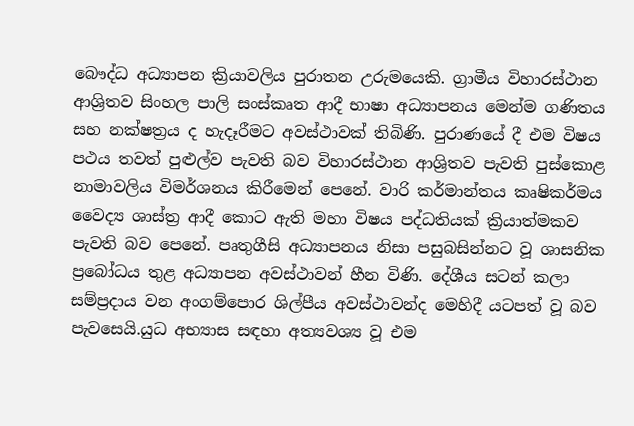බෞද්ධ අධ්‍යාපන ක්‍රියාවලිය පුරාතන උරුමයෙකි. ග්‍රාමීය විහාරස්ථාන ආශ්‍රිතව සිංහල පාලි සංස්කෘත ආදී භාෂා අධ්‍යාපනය මෙන්ම ගණිතය සහ නක්ෂත්‍රය ද හැදෑරීමට අවස්ථාවක් තිබිණි. පුරාණයේ දී එම විෂය පථය තවත් පුළුල්ව පැවති බව විහාරස්ථාන ආශ්‍රිතව පැවති පුස්කොළ නාමාවලිය විමර්ශනය කිරීමෙන් පෙනේ. වාරි කර්මාන්තය කෘෂිකර්මය වෛද්‍ය ශාස්ත්‍ර ආදී කොට ඇති මහා විෂය පද්ධතියක් ක්‍රියාත්මකව පැවති බව පෙනේ. පෘතුගීසි අධ්‍යාපනය නිසා පසුබසින්නට වූ ශාසනික ප්‍රබෝධය තුළ අධ්‍යාපන අවස්ථාවන් හීන විණි. දේශීය සටන් කලා සම්ප්‍රදාය වන අංගම්පොර ශිල්පීය අවස්ථාවන්ද මෙහිදී යටපත් වූ බව පැවසෙයි.යුධ අභ්‍යාස සඳහා අත්‍යවශ්‍ය වූ එම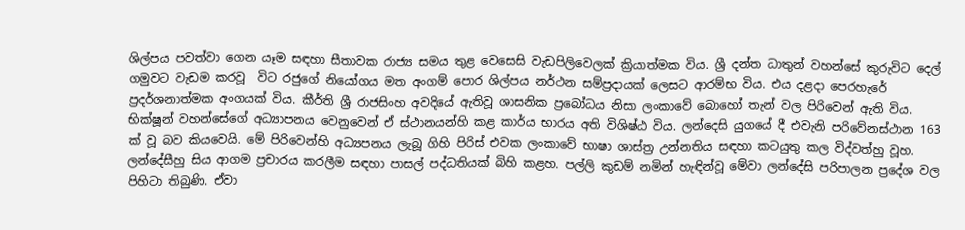ශිල්පය පවත්වා ගෙන යෑම සඳහා සීතාවක රාජ්‍ය සමය තුළ වෙසෙසි වැඩපිලිවෙලක් ක්‍රියාත්මක විය. ශ්‍රී දන්ත ධාතුන් වහන්සේ කුරුවිට දෙල් ගමුවට වැඩම කරවූ  විට රජුගේ නියෝගය මත අංගම් පොර ශිල්පය නර්ථන සම්ප්‍රදායක් ලෙසට ආරම්භ විය. එය දළදා පෙරහැරේ ප්‍රදර්ශනාත්මක අංගයක් විය. කීර්ති ශ්‍රී රාජසිංහ අවදියේ ඇතිවූ ශාසනික ප්‍රබෝධය නිසා ලංකාවේ බොහෝ තැන් වල පිරිවෙන් ඇති විය. භික්ෂූන් වහන්සේගේ අධ්‍යාපනය වෙනුවෙන් ඒ ස්ථානයන්හි කළ කාර්ය භාරය අති විශිෂ්ඨ විය. ලන්දෙසි යුගයේ දී එවැනි පරිවේනස්ථාන 163 ක් වූ බව කියවෙයි. මේ පිරිවෙන්හි අධ්‍යපනය ලැබූ ගිහි පිරිස් එවක ලංකාවේ භාෂා ශාස්ත්‍ර උන්නතිය සඳහා කටයුතු කල විද්වත්හු වූහ. ලන්දේසීහු සිය ආගම ප්‍රචාරය කරලීම සඳහා පාසල් පද්ධතියක් බිහි කළහ. පල්ලි කුඩම් නමින් හැඳින්වූ මේවා ලන්දේසි පරිපාලන ප්‍රදේශ වල පිහිටා තිබුණි. ඒවා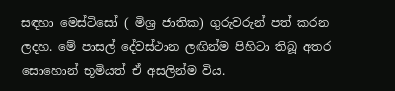සඳහා මෙස්ටිසෝ ( මිශ්‍ර ජාතික) ගුරුවරුන් පත් කරන ලදහ. මේ පාසල් දේවස්ථාන ලඟින්ම පිහිටා තිබූ අතර සොහොන් භූමියත් ඒ අසලින්ම විය.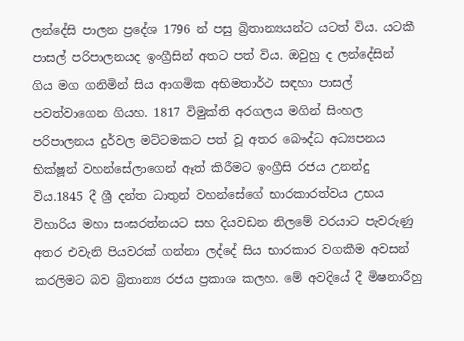ලන්දේසි පාලන ප්‍රදේශ 1796 න් පසු බ්‍රිතාන්‍යයන්ට යටත් විය. යටකී පාසල් පරිපාලනයද ඉංග්‍රීසින් අතට පත් විය. ඔවුහු ද ලන්දේසින් ගිය මග ගනිමින් සිය ආගමික අභිමතාර්ථ සඳහා පාසල් පවත්වාගෙන ගියහ. 1817 විමුක්ති අරගලය මගින් සිංහල පරිපාලනය දුර්වල මට්ටමකට පත් වූ අතර බෞද්ධ අධ්‍යපනය භික්ෂූන් වහන්සේලාගෙන් ඈත් කිරීමට ඉංග්‍රීසි රජය උනන්දු විය.1845 දී ශ්‍රී දන්ත ධාතුන් වහන්සේගේ භාරකාරත්වය උභය විහාරිය මහා සංඝරත්නයට සහ දියවඩන නිලමේ වරයාට පැවරුණු අතර එවැනි පියවරක් ගන්නා ලද්දේ සිය භාරකාර වගකීම අවසන් කරලිමට බව බ්‍රිතාන්‍ය රජය ප්‍රකාශ කලහ. මේ අවදියේ දී මිෂනාරීහු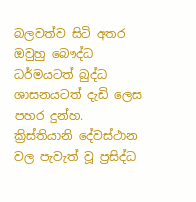බලවත්ව සිටි අතර ඔවුහු බෞද්ධ ධර්මයටත් බුද්ධ ශාසනයටත් දැඩි ලෙස පහර දුන්හ. ක්‍රිස්තියානි දේවස්ථාන වල පැවැත් වූ ප්‍රසිද්ධ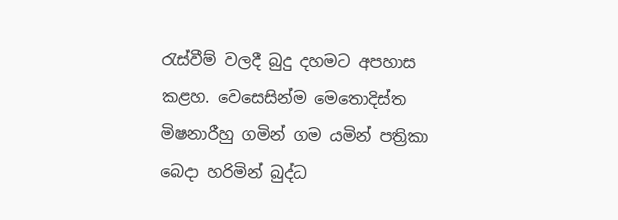රැස්වීම් වලදී බුදු දහමට අපහාස කළහ. වෙසෙසින්ම මෙතොදිස්ත මිෂනාරීහු ගමින් ගම යමින් පත්‍රිකා බෙදා හරිමින් බුද්ධ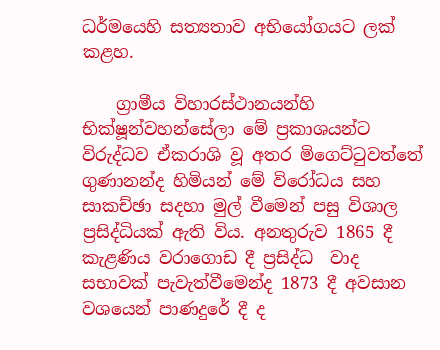ධර්මයෙහි සත්‍යතාව අභියෝගයට ලක් කළහ.

    ග්‍රාමීය විහාරස්ථානයන්හි භික්ෂූන්වහන්සේලා මේ ප්‍රකාශයන්ට විරුද්ධව ඒකරාශි වූ අතර මිගෙට්ටුවත්තේ ගුණානන්ද හිමියන් මේ විරෝධය සහ සාකච්ඡා සදහා මුල් වීමෙන් පසු විශාල ප්‍රසිද්ධියක් ඇති විය. අනතුරුව 1865 දී කැළණිය වරාගොඩ දී ප්‍රසිද්ධ  වාද සභාවක් පැවැත්වීමෙන්ද 1873 දී අවසාන වශයෙන් පාණදුරේ දී ද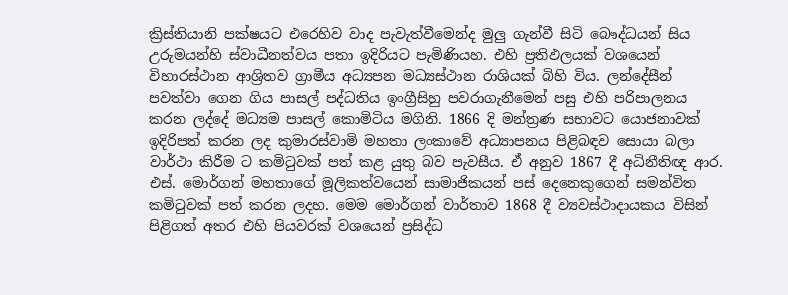ක්‍රිස්තියානි පක්ෂයට එරෙහිව වාද පැවැත්වීමෙන්ද මුලු ගැන්වී සිටි බෞද්ධයන් සිය උරුමයන්හි ස්වාධීනත්වය පතා ඉදිරියට පැමිණියහ. එහි ප්‍රතිඵලයක් වශයෙන් විහාරස්ථාන ආශ්‍රිතව ග්‍රාමීය අධ්‍යපන මධ්‍යස්ථාන රාශියක් බිහි විය. ලන්දේසීන් පවත්වා ගෙන ගිය පාසල් පද්ධතිය ඉංග්‍රීසිහු පවරාගැනීමෙන් පසු එහි පරිපාලනය කරන ලද්දේ මධ්‍යම පාසල් කොමිටිය මගිනි. 1866 දි මන්ත්‍රණ සභාවට යොජනාවක් ඉදිරිපත් කරන ලද කුමාරස්වාමි මහතා ලංකාවේ අධ්‍යාපනය පිළිබඳව සොයා බලා වාර්ථා කිරීම ට කමිටුවක් පත් කළ යුතු බව පැවසීය. ඒ අනුව 1867 දී අධිනීතිඥ ආර. එස්. මොර්ගන් මහතාගේ මූලිකත්වයෙන් සාමාජිකයන් පස් දෙනෙකුගෙන් සමන්විත කමිටුවක් පත් කරන ලදහ. මෙම මොර්ගන් වාර්තාව 1868 දී ව්‍යවස්ථාදායකය විසින් පිළිගත් අතර එහි පියවරක් වශයෙන් ප්‍රසිද්ධ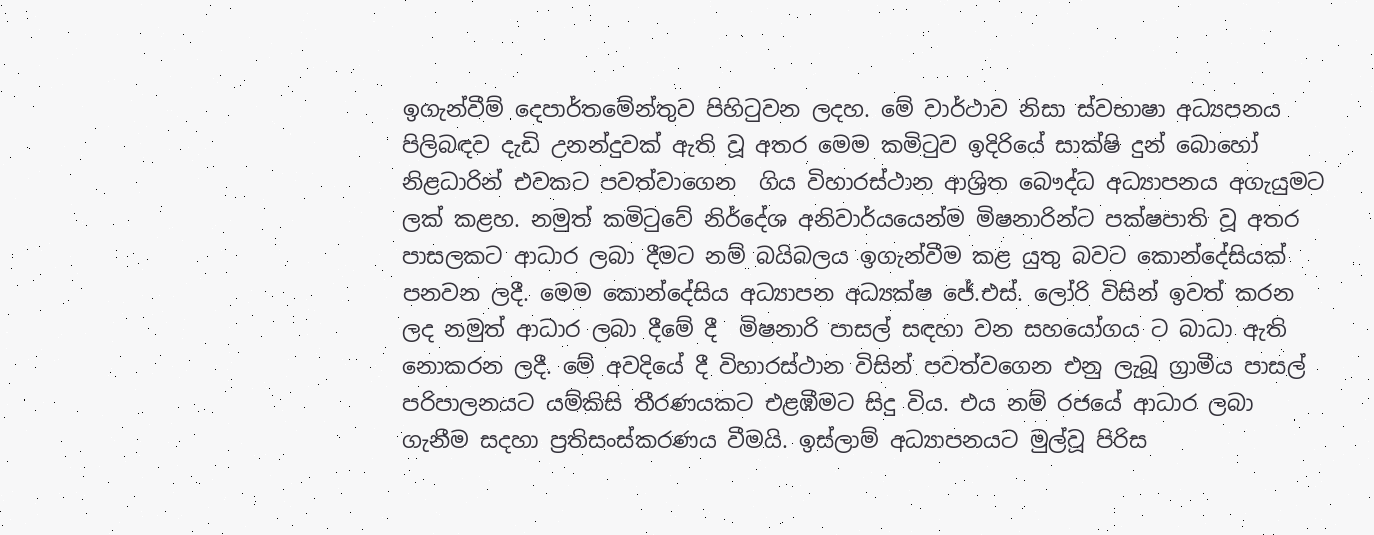ඉගැන්වීම් දෙපාර්තමේන්තුව පිහිටුවන ලදහ. මේ වාර්ථාව නිසා ස්වභාෂා අධ්‍යපනය පිලිබඳව දැඩි උනන්දුවක් ඇති වූ අතර මෙම කමිටුව ඉදිරියේ සාක්ෂි දුන් බොහෝ නිළධාරින් එවකට පවත්වාගෙන  ගිය විහාරස්ථාන ආශ්‍රිත බෞද්ධ අධ්‍යාපනය අගැයුමට ලක් කළහ. නමුත් කමිටුවේ නිර්දේශ අනිවාර්යයෙන්ම මිෂනාරින්ට පක්ෂපාති වූ අතර පාසලකට ආධාර ලබා දීමට නම් බයිබලය ඉගැන්වීම කළ යුතු බවට කොන්දේසියක් පනවන ලදී. මෙම කොන්දේසිය අධ්‍යාපන අධ්‍යක්ෂ ජේ.එස්. ලෝරි විසින් ඉවත් කරන ලද නමුත් ආධාර ලබා දීමේ දී  මිෂනාරි පාසල් සඳහා වන සහයෝගය ට බාධා ඇති නොකරන ලදී. මේ අවදියේ දී විහාරස්ථාන විසින් පවත්වගෙන එනු ලැබූ ග්‍රාමීය පාසල් පරිපාලනයට යම්කිසි තීරණයකට එළඹීමට සිදු විය. එය නම් රජයේ ආධාර ලබා ගැනීම සදහා ප්‍රතිසංස්කරණය වීමයි. ඉස්ලාම් අධ්‍යාපනයට මුල්වූ පිරිස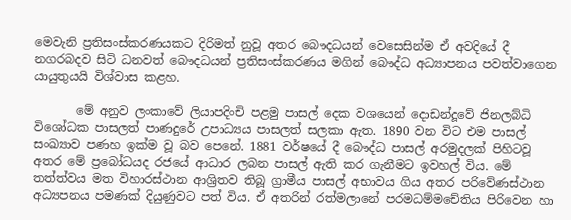මෙවැනි ප්‍රතිසංස්කරණයකට දිරිමත් නුවූ අතර බෞදධයන් වෙසෙසින්ම ඒ අවදියේ දී නගරබදව සිටි ධනවත් බෞදධයන් ප්‍රතිසංස්කරණය මගින් බෞද්ධ අධ්‍යාපනය පවත්වාගෙන යායුතුයයි විශ්වාස කළහ.

       මේ අනුව ලංකාවේ ලියාපදිංචි පළමු පාසල් දෙක වශයෙන් දොඩන්දූවේ ජිනලබ්ධි විශෝධක පාසලත් පාණදුරේ උපාධ්‍යය පාසලත් සලකා ඇත. 1890 වන විට එම පාසල් සංඛ්‍යාව පණහ ඉක්ම වූ බව පෙනේ. 1881 වර්ෂයේ දී බෞද්ධ පාසල් අරමුදලක් පිහිටවූ අතර මේ ප්‍රබෝධයද රජයේ ආධාර ලබන පාසල් ඇති කර ගැනීමට ඉවහල් විය. මේ තත්ත්වය මත විහාරස්ථාන ආශ්‍රිතව තිබූ ග්‍රාමීය පාසල් අභාවය ගිය අතර පරිවේණස්ථාන අධ්‍යපනය පමණක් දියුණුවට පත් විය. ඒ අතරින් රත්මලානේ පරමධම්මචේතිය පිරිවෙන හා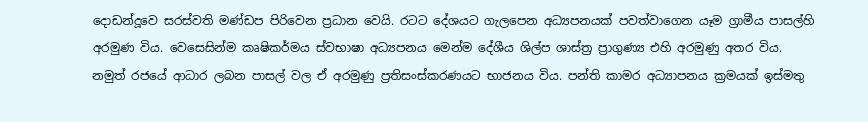දොඩන්දූවෙ සරස්වති මණ්ඩප පිරිවෙන ප්‍රධාන වෙයි. රටට දේශයට ගැලපෙන අධ්‍යපනයක් පවත්වාගෙන යෑම ග්‍රාමීය පාසල්හි අරමුණ විය. වෙසෙසින්ම කෘෂිකර්මය ස්වභාෂා අධ්‍යපනය මෙන්ම දේශීය ශිල්ප ශාස්ත්‍ර ප්‍රාගුණ්‍ය එහි අරමුණු අතර විය. නමුත් රජයේ ආධාර ලබන පාසල් වල ඒ අරමුණු ප්‍රතිසංස්කරණයට භාජනය විය. පන්ති කාමර අධ්‍යාපනය ක්‍රමයක් ඉස්මතු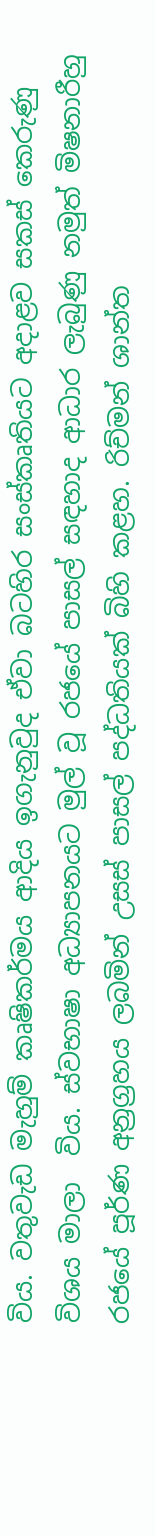විය. වතුවැඩ මැහුම් කෘෂිකර්මය ආදිය ඉගැනුවුද ඒවා බටහිර සංස්කෘතියට අදාළව සකස් කෙරුණු විශය මාලා  විය. ස්වභාෂා අධ්‍යාපනයට මුල් වූ රජයේ පාසල් සඳහාද ආධාර ලැබුණු නමුත් මිෂනාරීහු රජයේ පූර්ණ අන්‍රග්‍රහය ලබමින් උසස් පාසල් පද්ධතියක් බිහි කළහ. රිච්මන් ශාන්ත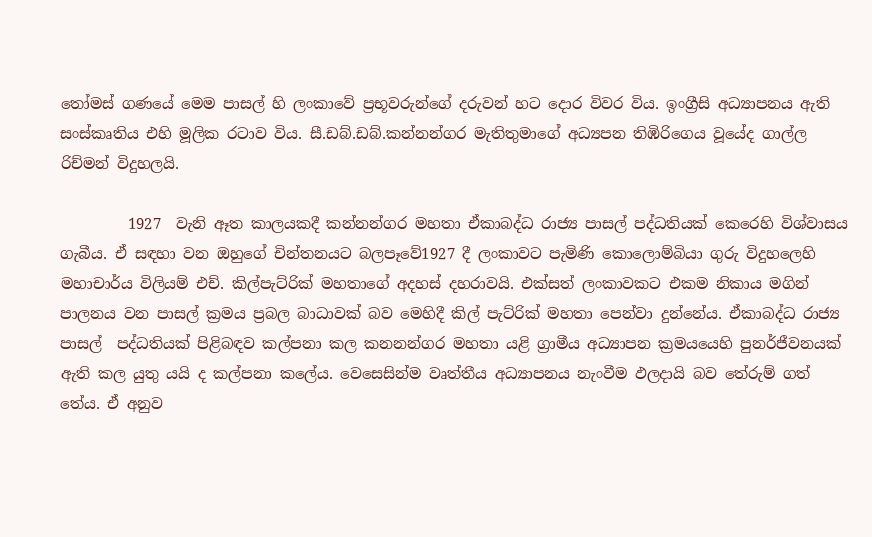තෝමස් ගණයේ මෙම පාසල් හි ලංකාවේ ප්‍රභූවරුන්ගේ දරුවන් හට දොර විවර විය. ඉංග්‍රීසි අධ්‍යාපනය ඇති සංස්කෘතිය එහි මූලික රටාව විය. සී.ඩබ්.ඩබ්.කන්නන්ගර මැතිතුමාගේ අධ්‍යපන තිඹිරිගෙය වූයේද ගාල්ල රිච්මන් විදුහලයි.

         1927  වැනි ඈත කාලයකදී කන්නන්ගර මහතා ඒකාබද්ධ රාජ්‍ය පාසල් පද්ධතියක් කෙරෙහි විශ්වාසය ගැබීය. ඒ සඳහා වන ඔහුගේ චින්තනයට බලපෑවේ1927 දී ලංකාවට පැමිණි කොලොම්බියා ගුරු විදුහලෙහි මහාචාර්ය විලියම් එච්. කිල්පැට්රික් මහතාගේ අදහස් දහරාවයි. එක්සත් ලංකාවකට එකම නිකාය මගින් පාලනය වන පාසල් ක්‍රමය ප්‍රබල බාධාවක් බව මෙහිදී කිල් පැට්රික් මහතා පෙන්වා දුන්නේය. ඒකාබද්ධ රාජ්‍ය පාසල්  පද්ධතියක් පිළිබඳව කල්පනා කල කනනන්ගර මහතා යළි ග්‍රාමීය අධ්‍යාපන ක්‍රමයයෙහි පුනර්ජීවනයක් ඇති කල යුතු යයි ද කල්පනා කලේය. වෙසෙසින්ම වෘත්තීය අධ්‍යාපනය නැංවීම ඵලදායි බව තේරුම් ගත් තේය. ඒ අනුව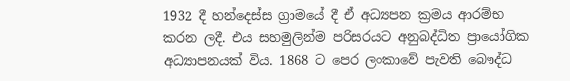1932 දී හන්දෙස්ස ග්‍රාමයේ දී ඒ අධ්‍යපන ක්‍රමය ආරම්භ කරන ලදී. එය සහමුලින්ම පරිසරයට අනුබද්ධිත ප්‍රායෝගික අධ්‍යාපනයක් විය. 1868 ට පෙර ලංකාවේ පැවති බෞද්ධ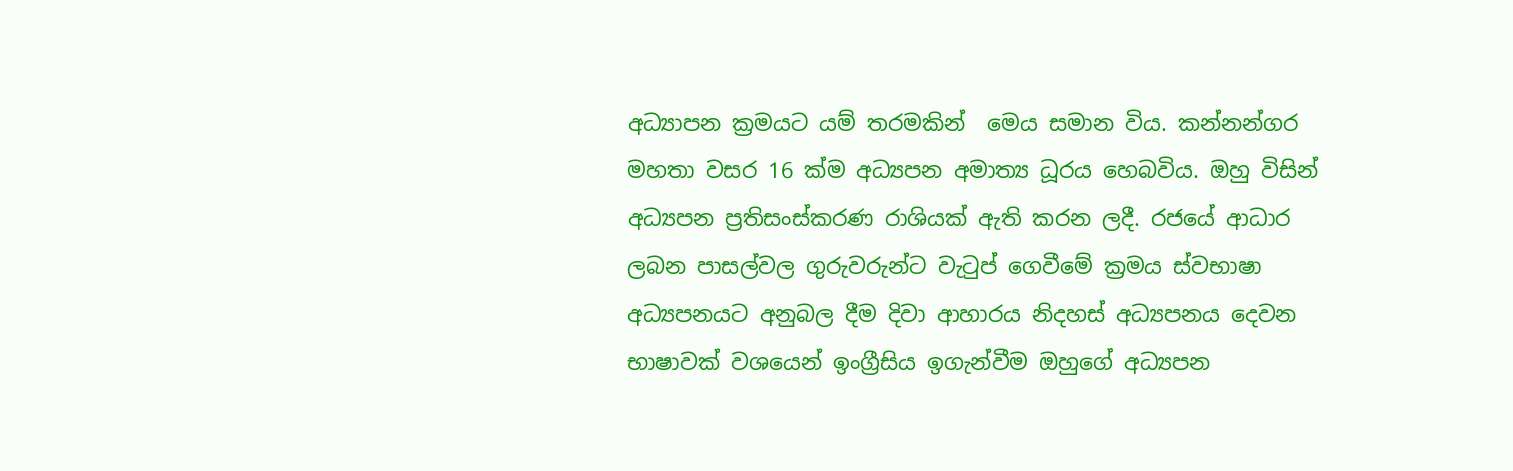අධ්‍යාපන ක්‍රමයට යම් තරමකින්  මෙය සමාන විය. කන්නන්ගර මහතා වසර 16 ක්ම අධ්‍යපන අමාත්‍ය ධූරය හෙබවිය. ඔහු විසින් අධ්‍යපන ප්‍රතිසංස්කරණ රාශියක් ඇති කරන ලදී. රජයේ ආධාර ලබන පාසල්වල ගුරුවරුන්ට වැටුප් ගෙවීමේ ක්‍රමය ස්වභාෂා අධ්‍යපනයට අනුබල දීම දිවා ආහාරය නිදහස් අධ්‍යපනය දෙවන භාෂාවක් වශයෙන් ඉංග්‍රීසිය ඉගැන්වීම ඔහුගේ අධ්‍යපන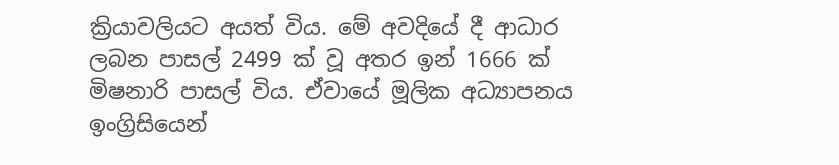ක්‍රියාවලියට අයත් විය. මේ අවදියේ දී ආධාර ලබන පාසල් 2499 ක් වූ අතර ඉන් 1666 ක් මිෂනාරි පාසල් විය. ඒවායේ මූලික අධ්‍යාපනය ඉංග්‍රිසියෙන්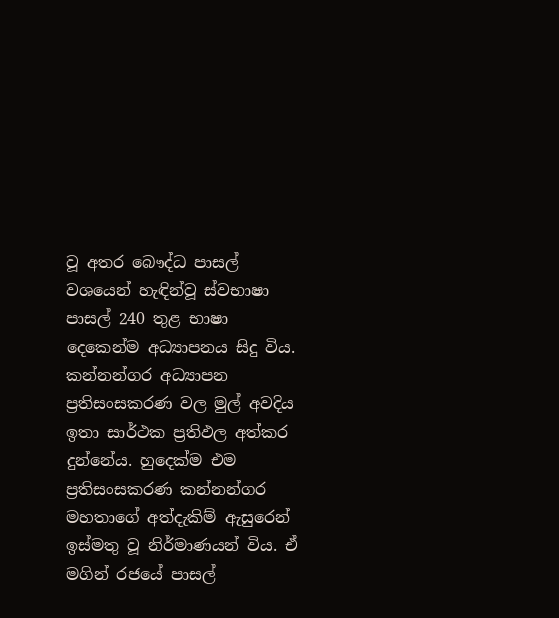වූ අතර බෞද්ධ පාසල් වශයෙන් හැඳින්වූ ස්වභාෂා පාසල් 240 තුළ භාෂා දෙකෙන්ම අධ්‍යාපනය සිදු විය. කන්නන්ගර අධ්‍යාපන ප්‍රතිසංසකරණ වල මුල් අවදිය ඉතා සාර්ථක ප්‍රතිඵල අත්කර දුන්නේය. හුදෙක්ම එම ප්‍රතිසංසකරණ කන්නන්ගර මහතාගේ අත්දැකිම් ඇසුරෙන් ඉස්මතු වූ නිර්මාණයන් විය. ඒ මගින් රජයේ පාසල්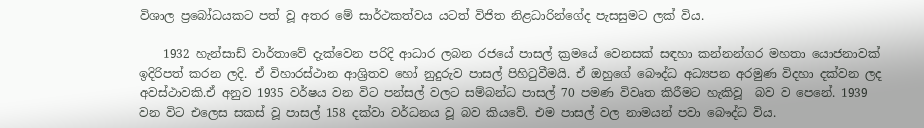විශාල ප්‍රබෝධයකට පත් වූ අතර මේ සාර්ථකත්වය යටත් විජිත නිළධාරින්ගේද පැසසුමට ලක් විය.

    1932 හැන්සාඩ් වාර්තාවේ දැක්වෙන පරිදි ආධාර ලබන රජයේ පාසල් ක්‍රමයේ වෙනසක් සඳහා කන්නන්ගර මහතා යොජනාවක් ඉදිරිපත් කරන ලදි. ඒ විහාරස්ථාන ආශ්‍රිතව හෝ නුදුරුව පාසල් පිහිටුවීමයි. ඒ ඔහුගේ බෞද්ධ අධ්‍යපන අරමුණ විදහා දක්වන ලද අවස්ථාවකි.ඒ අනුව 1935 වර්ෂය වන විට පන්සල් වලට සම්බන්ධ පාසල් 70 පමණ විවෘත කිරීමට හැකිවූ  බව ව පෙනේ. 1939 වන විට එලෙස සකස් වූ පාසල් 158 දක්වා වර්ධනය වූ බව කියවේ. එම පාසල් වල නාමයන් පවා බෞද්ධ විය.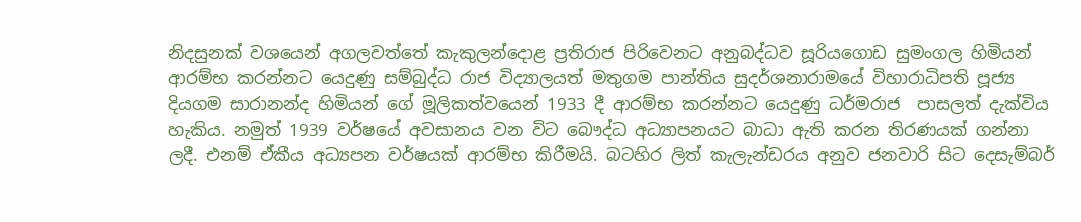නිදසුනක් වශයෙන් අගලවත්තේ කැකුලන්දොළ ප්‍රතිරාජ පිරිවෙනට අනුබද්ධව සූරියගොඩ සුමංගල හිමියන් ආරම්භ කරන්නට යෙදුණු සම්බුද්ධ රාජ විද්‍යාලයත් මතුගම පාන්තිය සුදර්ශනාරාමයේ විහාරාධිපති පූජ්‍ය දියගම සාරානන්ද හිමියන් ගේ මූලිකත්වයෙන් 1933 දී ආරම්භ කරන්නට යෙදුණු ධර්මරාජ  පාසලත් දැක්විය හැකිය. නමුත් 1939 වර්ෂයේ අවසානය වන විට බෞද්ධ අධ්‍යාපනයට බාධා ඇති කරන තිරණයක් ගන්නා ලදී. එනම් ඒකීය අධ්‍යපන වර්ෂයක් ආරම්භ කිරීමයි. බටහිර ලිත් කැලැන්ඩරය අනුව ජනවාරි සිට දෙසැම්බර්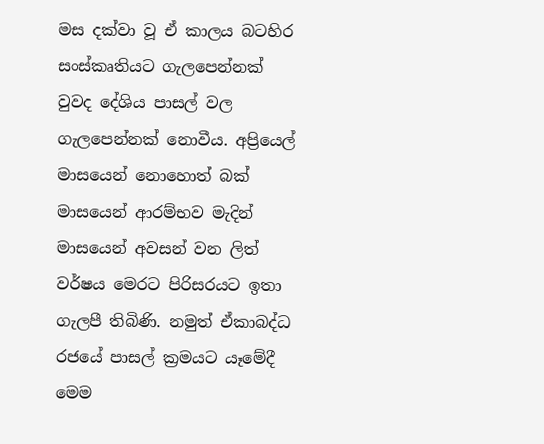මස දක්වා වූ ඒ කාලය බටහිර සංස්කෘතියට ගැලපෙන්නක් වුවද දේශිය පාසල් වල ගැලපෙන්නක් නොවීය. අප්‍රියෙල් මාසයෙන් නොහොත් බක් මාසයෙන් ආරම්භව මැදින් මාසයෙන් අවසන් වන ලිත් වර්ෂය මෙරට පිරිසරයට ඉතා ගැලපී තිබිණි. නමුත් ඒකාබද්ධ රජයේ පාසල් ක්‍රමයට යෑමේදී මෙම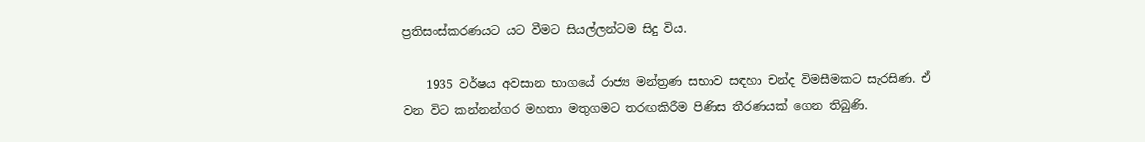ප්‍රතිසංස්කරණයට යට වීමට සියල්ලන්ටම සිදු විය.

    1935 වර්ෂය අවසාන භාගයේ රාජ්‍ය මන්ත්‍රණ සභාව සඳහා චන්ද විමසීමකට සැරසිණ. ඒ වන විට කන්නන්ගර මහතා මතුගමට තරඟකිරීම පිණිස තීරණයක් ගෙන තිබුණි.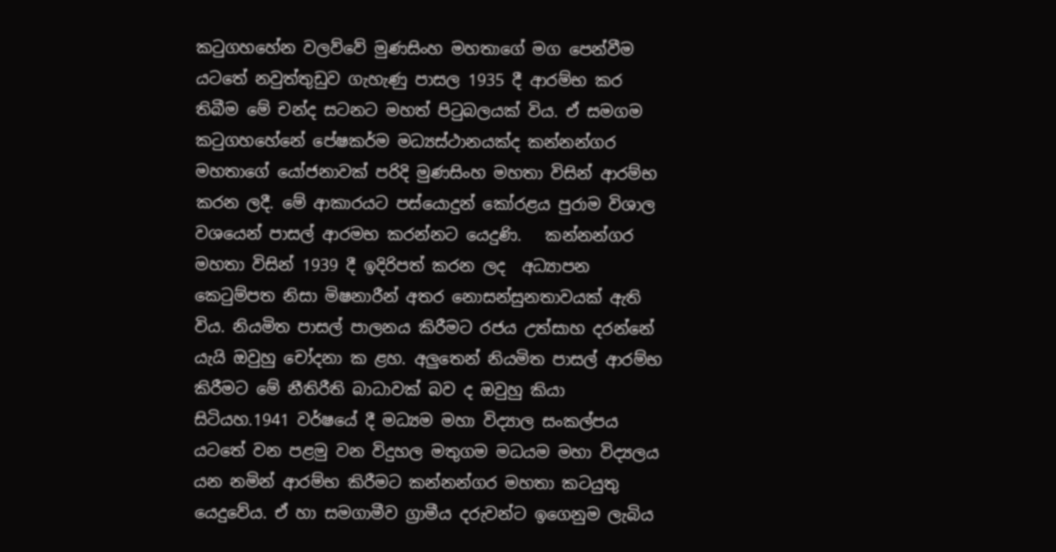කටුගහහේන වලව්වේ මුණසිංහ මහතාගේ මග පෙන්වීම යටතේ නවුත්තුඩුව ගැහැණු පාසල 1935 දී ආරම්භ කර තිබීම මේ චන්ද සටනට මහත් පිටුබලයක් විය. ඒ සමගම කටුගහහේනේ පේෂකර්ම මධ්‍යස්ථානයක්ද කන්නන්ගර මහතාගේ යෝජනාවක් පරිදි මුණසිංහ මහතා විසින් ආරම්භ කරන ලදී. මේ ආකාරයට පස්යොදුන් කෝරළය පුරාම විශාල වශයෙන් පාසල් ආරමභ කරන්නට යෙදුණි.   කන්නන්ගර මහතා විසින් 1939 දී ඉදිරිපත් කරන ලද  අධ්‍යාපන කෙටුම්පත නිසා මිෂනාරීන් අතර නොසන්සුනතාවයක් ඇති විය. නියමිත පාසල් පාලනය කිරීමට රජය උත්සාහ දරන්නේ යැයි ඔවුහු චෝදනා ක ළහ. අලුතෙන් නියමිත පාසල් ආරම්භ කිරීමට මේ නීතිරීති බාධාවක් බව ද ඔවුහු කියා සිටියහ.1941 වර්ෂයේ දී මධ්‍යම මහා විද්‍යාල සංකල්පය යටතේ වන පළමු වන විදුහල මතුගම මධයම මහා විද්‍යලය යන නමින් ආරම්භ කිරීමට කන්නන්ගර මහතා කටයුතු යෙදුවේය. ඒ හා සමගාමීව ග්‍රාමීය දරුවන්ට ඉගෙනුම ලැබිය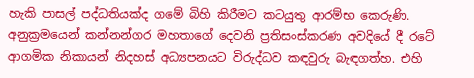හැකි පාසල් පද්ධතියක්ද ගමේ බිහි කිරීමට කටයුතු ආරම්භ කෙරුණි.  අනුක්‍රමයෙන් කන්නන්ගර මහතාගේ දෙවනි ප්‍රතිසංස්කරණ අවදියේ දී රටේ ආගමික නිකායන් නිදහස් අධ්‍යපනයට විරුද්ධව කඳවුරු බැඳගත්හ. එහි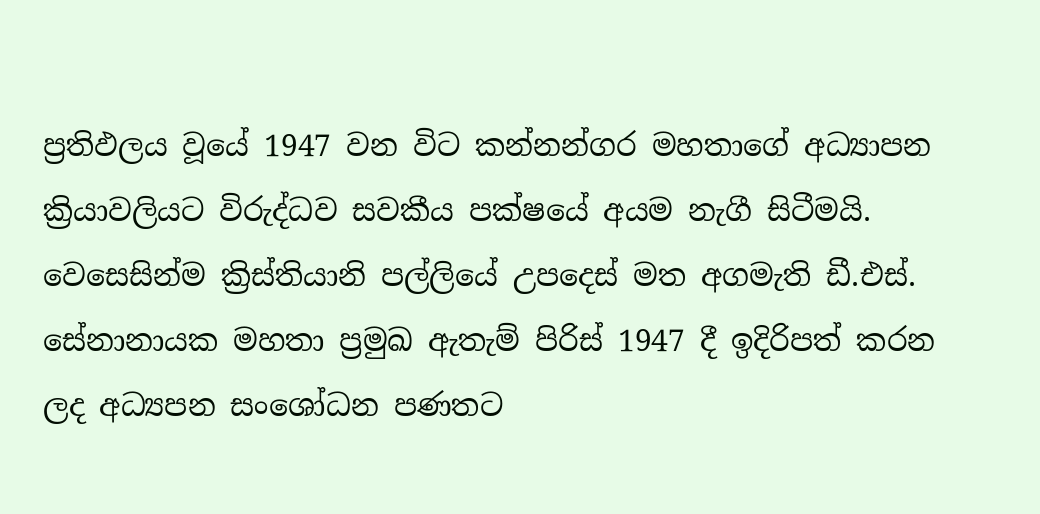ප්‍රතිඵලය වූයේ 1947 වන විට කන්නන්ගර මහතාගේ අධ්‍යාපන ක්‍රියාවලියට විරුද්ධව සවකීය පක්ෂයේ අයම නැගී සිටීමයි. වෙසෙසින්ම ක්‍රිස්තියානි පල්ලියේ උපදෙස් මත අගමැති ඩී.එස්. සේනානායක මහතා ප්‍රමුඛ ඇතැම් පිරිස් 1947 දී ඉදිරිපත් කරන ලද අධ්‍යපන සංශෝධන පණතට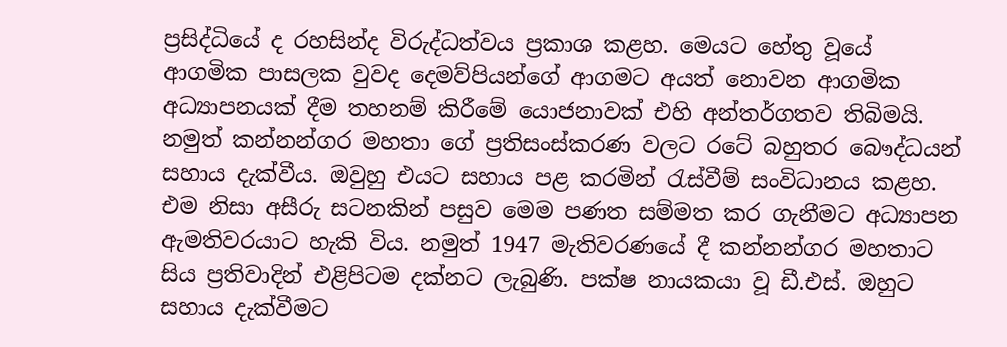ප්‍රසිද්ධියේ ද රහසින්ද විරුද්ධත්වය ප්‍රකාශ කළහ. මෙයට හේතු වූයේ ආගමික පාසලක වුවද දෙමව්පියන්ගේ ආගමට අයත් නොවන ආගමික අධ්‍යාපනයක් දීම තහනම් කිරීමේ යොජනාවක් එහි අන්තර්ගතව තිබිමයි. නමුත් කන්නන්ගර මහතා ගේ ප්‍රතිසංස්කරණ වලට රටේ බහුතර බෞද්ධයන් සහාය දැක්වීය. ඔවුහු එයට සහාය පළ කරමින් රැස්වීම් සංවිධානය කළහ. එම නිසා අසීරු සටනකින් පසුව මෙම පණත සම්මත කර ගැනීමට අධ්‍යාපන ඇමතිවරයාට හැකි විය. නමුත් 1947 මැතිවරණයේ දී කන්නන්ගර මහතාට සිය ප්‍රතිවාදින් එළිපිටම දක්නට ලැබුණි. පක්ෂ නායකයා වූ ඩී.එස්. ඔහුට සහාය දැක්වීමට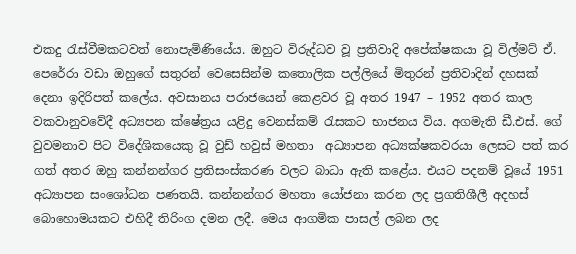එකදු රැස්වීමකටවත් නොපැමිණියේය. ඔහුට විරුද්ධව වූ ප්‍රතිවාදි අපේක්ෂකයා වූ විල්මට් ඒ. පෙරේරා වඩා ඔහුගේ සතුරන් වෙසෙසින්ම කතොලික පල්ලියේ මිතුරන් ප්‍රතිවාදින් දහසක් දෙනා ඉදිරිපත් කලේය. අවසානය පරාජයෙන් කෙළවර වූ අතර 1947 – 1952 අතර කාල වකවානුවවේදී අධ්‍යපන ක්ෂේත්‍රය යළිදු වෙනස්කම් රැසකට භාජනය විය. අගමැති ඩී.එස්. ගේ වුවමනාව පිට විදේශිකයෙකු වූ වුඩ් හවුස් මහතා  අධ්‍යාපන අධ්‍යක්ෂකවරයා ලෙසට පත් කර ගත් අතර ඔහු කන්නන්ගර ප්‍රතිසංස්කරණ වලට බාධා ඇති කළේය. එයට පදනම් වූයේ 1951  අධ්‍යාපන සංශෝධන පණතයි. කන්නන්ගර මහතා යෝජනා කරන ලද ප්‍රගතිශීලී අදහස් බොහොමයකට එහිදී තිරිංග දමන ලදී. මෙය ආගමික පාසල් ලබන ලද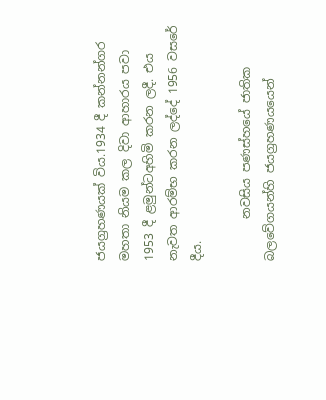ජයග්‍රහණයක් විය.1934 දී කන්නන්ගර මහතා නියම කල දිවා ආහාරය පවා 1953 දී ළමුන්ටඅහිමි කරන ලදී. එය නැවත ආරම්භ කරන ලද්දේ 1956 වසරේ දීය.

       නවසිය පණස්හයේ ජාතික බලවේගයන්හි ජයග්‍රහණයයෙන්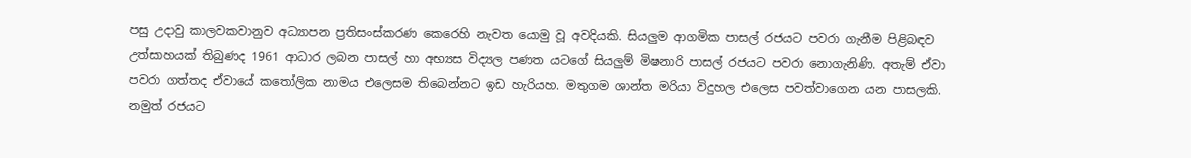පසු උදාවු කාලවකවානුව අධ්‍යාපන ප්‍රතිසංස්කරණ කෙරෙහි නැවත යොමු වූ අවදියකි. සියලුම ආගමික පාසල් රජයට පවරා ගැනීම පිළිබඳව උත්සාහයක් තිබුණද 1961 ආධාර ලබන පාසල් හා අභ්‍යස විද්‍යල පණත යටගේ සියලුම් මිෂනාරි පාසල් රජයට පවරා නොගැනිණි. අතැම් ඒවා පවරා ගත්තද ඒවායේ කතෝලික නාමය එලෙසම තිබෙන්නට ඉඩ හැරියහ. මතුගම ශාන්ත මරියා විදුහල එලෙස පවත්වාගෙන යන පාසලකි. නමුත් රජයට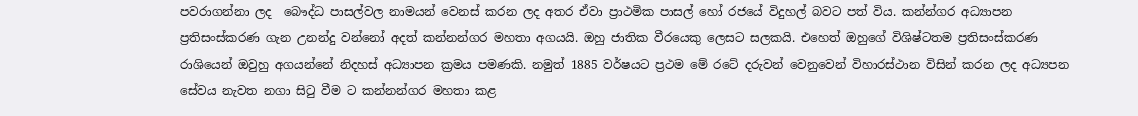පවරාගන්නා ලද  බෞද්ධ පාසල්වල නාමයන් වෙනස් කරන ලද අතර ඒවා ප්‍රාථමික පාසල් හෝ රජයේ විදුහල් බවට පත් විය. කන්න්ගර අධ්‍යාපන ප්‍රතිසංස්කරණ ගැන උනන්දු වන්නෝ අදත් කන්නන්ගර මහතා අගයයි. ඔහු ජාතික වීරයෙකු ලෙසට සලකයි. එහෙත් ඔහුගේ විශිෂ්ටතම ප්‍රතිසංස්කරණ රාශියෙන් ඔවුහු අගයන්නේ නිදහස් අධ්‍යාපන ක්‍රමය පමණකි. නමුත් 1885 වර්ෂයට ප්‍රථම මේ රටේ දරුවන් වෙනුවෙන් විහාරස්ථාන විසින් කරන ලද අධ්‍යපන සේවය නැවත නගා සිටු වීම ට කන්නන්ගර මහතා කළ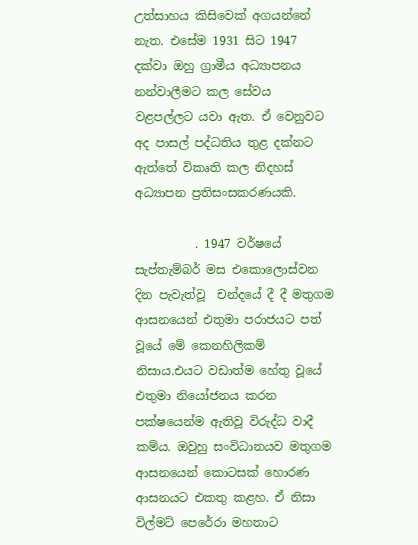උත්සාහය කිසිවෙක් අගයන්නේ නැත. එසේම 1931 සිට 1947 දක්වා ඔහු ග්‍රාමීය අධ්‍යාපනය නන්වාලීමට කල සේවය වළපල්ලට යවා ඇත. ඒ වෙනුවට අද පාසල් පද්ධතිය තුළ දක්නට ඇත්තේ විකෘති කල නිදහස් අධ්‍යාපන ප්‍රතිසංසකරණයකි.

          . 1947 වර්ෂයේ සැප්තැම්බර් මස එකොලොස්වන දින පැවැත්වූ  චන්දයේ දී දී මතුගම ආසනයෙන් එතුමා පරාජයට පත් වූයේ මේ කෙනහිලිකම් නිසාය.එයට වඩාත්ම හේතු වූයේ එතුමා නියෝජනය කරන පක්ෂයෙන්ම ඇතිවූ විරුද්ධ වාදී කම්ය. ඔවුහු සංවිධානයව මතුගම ආසනයෙන් කොටසක් හොරණ ආසනයට එකතු කළහ. ඒ නිසා විල්මට් පෙරේරා මහතාට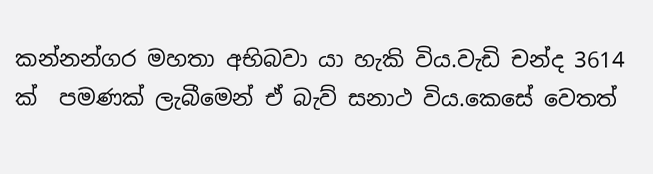කන්නන්ගර මහතා අභිබවා යා හැකි විය.වැඩි චන්ද 3614 ක්  පමණක් ලැබීමෙන් ඒ බැව් සනාථ විය.කෙසේ වෙතත්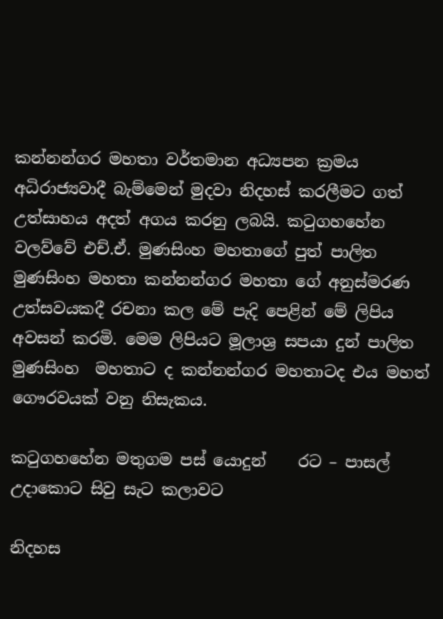කන්නන්ගර මහතා වර්තමාන අධ්‍යපන ක්‍රමය අධිරාජ්‍යවාදී බැම්මෙන් මුදවා නිදහස් කරලීමට ගත් උත්සාහය අදත් අගය කරනු ලබයි. කටුගහහේන වලව්වේ එච්.ඒ. මුණසිංහ මහතාගේ පුත් පාලිත මුණසිංහ මහතා කන්නන්ගර මහතා ගේ අනුස්මරණ උත්සවයකදී රචනා කල මේ පැදි පෙළින් මේ ලිපිය අවසන් කරමි. මෙම ලිපියට මූලාශ්‍ර සපයා දුන් පාලිත මුණසිංහ  මහතාට ද කන්නන්ගර මහතාටද එය මහත් ගෞරවයක් වනු නිසැකය.

කටුගහහේන මතුගම පස් යොදුන්    රට – පාසල් උදාකොට සිවු සැට කලාවට

නිදහස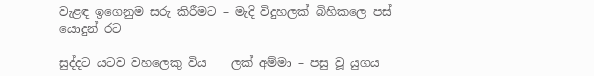වැළඳ ඉගෙනුම සරු කිරීමට – මැදි විදුහලක් බිහිකලෙ පස් යොදුන් රට

සුද්දට යටව වහලෙකු විය    ලක් අම්මා – පසු වූ යුගය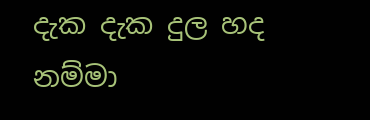දැක දැක දුල හද නම්මා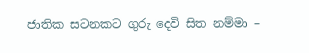ජාතික සටනකට ගුරු දෙවි සිත නම්මා –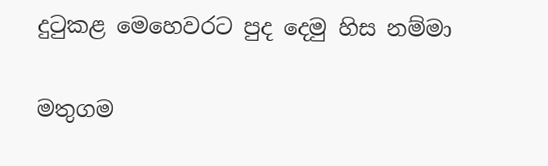දුටුකළ මෙහෙවරට පුද දෙමු හිස නම්මා

මතුගම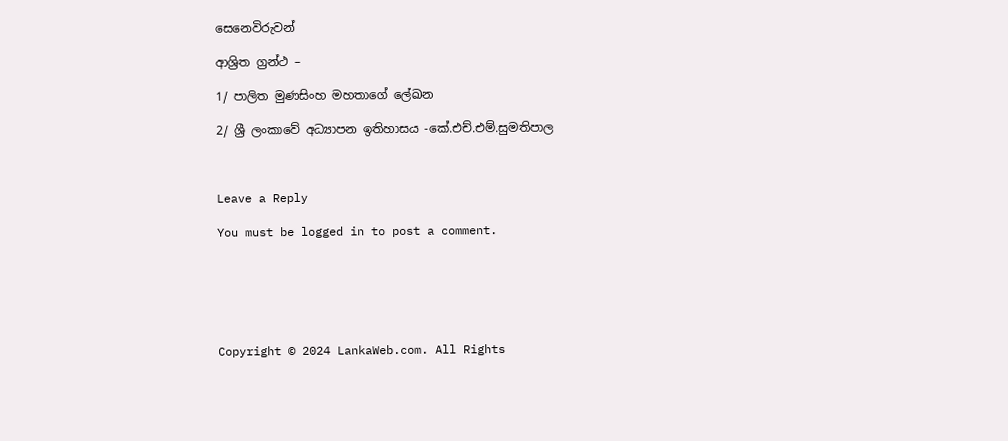සෙනෙවිරුවන්

ආශ්‍රිත ග්‍රන්ථ –

1/ පාලිත මුණසිංහ මහතාගේ ලේඛන

2/ ශ්‍රී ලංකාවේ අධ්‍යාපන ඉතිහාසය -කේ.එච්.එම්.සුමතිපාල



Leave a Reply

You must be logged in to post a comment.






Copyright © 2024 LankaWeb.com. All Rights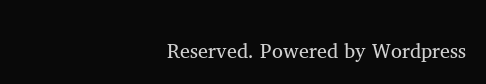Reserved. Powered by Wordpress